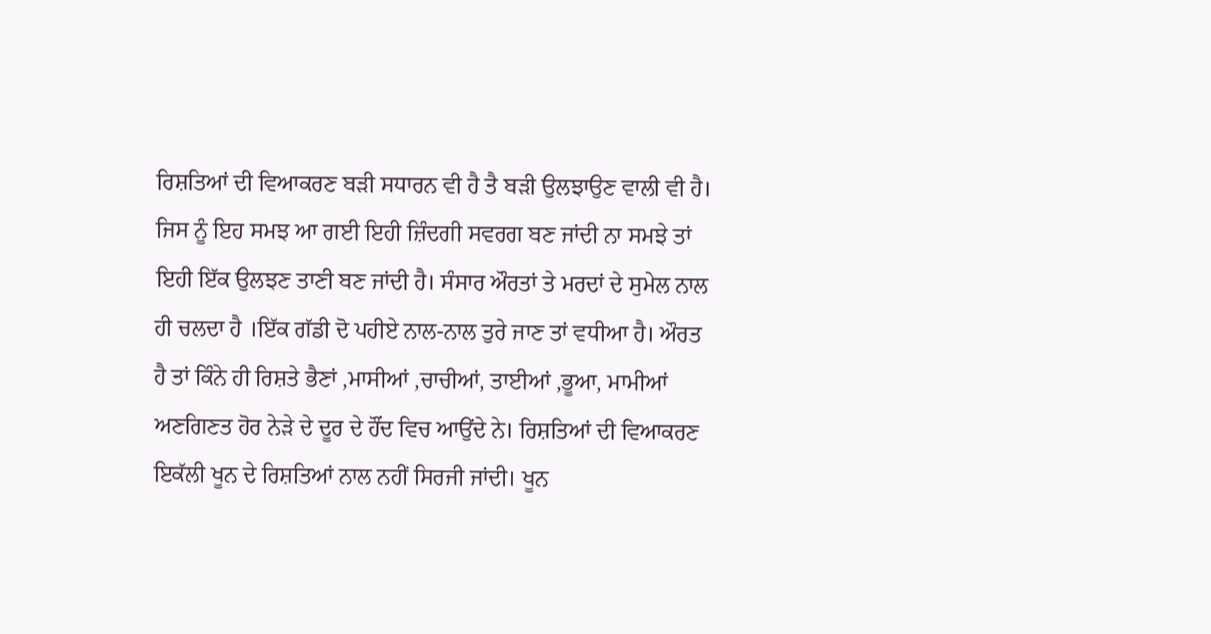ਰਿਸ਼ਤਿਆਂ ਦੀ ਵਿਆਕਰਣ ਬੜੀ ਸਧਾਰਨ ਵੀ ਹੈ ਤੈ ਬੜੀ ਉਲਝਾਉਣ ਵਾਲੀ ਵੀ ਹੈ। ਜਿਸ ਨੂੰ ਇਹ ਸਮਝ ਆ ਗਈ ਇਹੀ ਜ਼ਿੰਦਗੀ ਸਵਰਗ ਬਣ ਜਾਂਦੀ ਨਾ ਸਮਝੇ ਤਾਂ ਇਹੀ ਇੱਕ ਉਲਝਣ ਤਾਣੀ ਬਣ ਜਾਂਦੀ ਹੈ। ਸੰਸਾਰ ਔਰਤਾਂ ਤੇ ਮਰਦਾਂ ਦੇ ਸੁਮੇਲ ਨਾਲ ਹੀ ਚਲਦਾ ਹੈ ।ਇੱਕ ਗੱਡੀ ਦੋ ਪਹੀਏ ਨਾਲ-ਨਾਲ ਤੁਰੇ ਜਾਣ ਤਾਂ ਵਧੀਆ ਹੈ। ਔਰਤ ਹੈ ਤਾਂ ਕਿੰਨੇ ਹੀ ਰਿਸ਼ਤੇ ਭੈਣਾਂ ,ਮਾਸੀਆਂ ,ਚਾਚੀਆਂ, ਤਾਈਆਂ ,ਭੂਆ, ਮਾਮੀਆਂ ਅਣਗਿਣਤ ਹੋਰ ਨੇੜੇ ਦੇ ਦੂਰ ਦੇ ਹੌਂਦ ਵਿਚ ਆਉਂਦੇ ਨੇ। ਰਿਸ਼ਤਿਆਂ ਦੀ ਵਿਆਕਰਣ ਇਕੱਲੀ ਖੂਨ ਦੇ ਰਿਸ਼ਤਿਆਂ ਨਾਲ ਨਹੀਂ ਸਿਰਜੀ ਜਾਂਦੀ। ਖੂਨ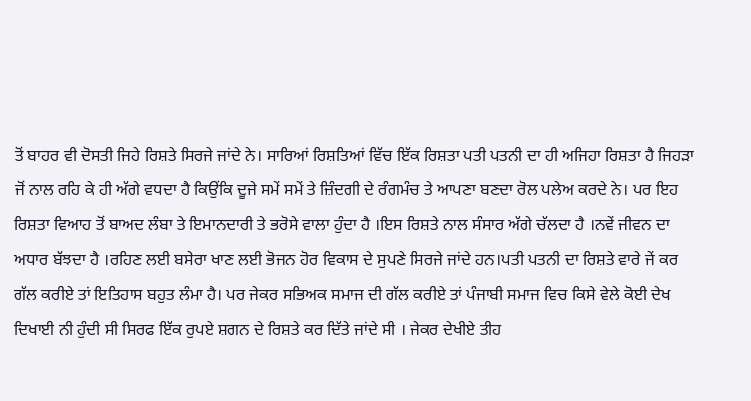ਤੋਂ ਬਾਹਰ ਵੀ ਦੋਸਤੀ ਜਿਹੇ ਰਿਸ਼ਤੇ ਸਿਰਜੇ ਜਾਂਦੇ ਨੇ। ਸਾਰਿਆਂ ਰਿਸ਼ਤਿਆਂ ਵਿੱਚ ਇੱਕ ਰਿਸ਼ਤਾ ਪਤੀ ਪਤਨੀ ਦਾ ਹੀ ਅਜਿਹਾ ਰਿਸ਼ਤਾ ਹੈ ਜਿਹੜਾ ਜੋਂ ਨਾਲ ਰਹਿ ਕੇ ਹੀ ਅੱਗੇ ਵਧਦਾ ਹੈ ਕਿਉਂਕਿ ਦੂਜੇ ਸਮੇਂ ਸਮੇਂ ਤੇ ਜ਼ਿੰਦਗੀ ਦੇ ਰੰਗਮੰਚ ਤੇ ਆਪਣਾ ਬਣਦਾ ਰੋਲ ਪਲੇਅ ਕਰਦੇ ਨੇ। ਪਰ ਇਹ ਰਿਸ਼ਤਾ ਵਿਆਹ ਤੋਂ ਬਾਅਦ ਲੰਬਾ ਤੇ ਇਮਾਨਦਾਰੀ ਤੇ ਭਰੋਸੇ ਵਾਲਾ ਹੁੰਦਾ ਹੈ ।ਇਸ ਰਿਸ਼ਤੇ ਨਾਲ ਸੰਸਾਰ ਅੱਗੇ ਚੱਲਦਾ ਹੈ ।ਨਵੇਂ ਜੀਵਨ ਦਾ ਅਧਾਰ ਬੱਝਦਾ ਹੈ ।ਰਹਿਣ ਲਈ ਬਸੇਰਾ ਖਾਣ ਲਈ ਭੋਜਨ ਹੋਰ ਵਿਕਾਸ ਦੇ ਸੁਪਣੇ ਸਿਰਜੇ ਜਾਂਦੇ ਹਨ।ਪਤੀ ਪਤਨੀ ਦਾ ਰਿਸ਼ਤੇ ਵਾਰੇ ਜੇਂ ਕਰ ਗੱਲ ਕਰੀਏ ਤਾਂ ਇਤਿਹਾਸ ਬਹੁਤ ਲੰਮਾ ਹੈ। ਪਰ ਜੇਕਰ ਸਭਿਅਕ ਸਮਾਜ ਦੀ ਗੱਲ ਕਰੀਏ ਤਾਂ ਪੰਜਾਬੀ ਸਮਾਜ ਵਿਚ ਕਿਸੇ ਵੇਲੇ ਕੋਈ ਦੇਖ ਦਿਖਾਈ ਨੀ ਹੁੰਦੀ ਸੀ ਸਿਰਫ ਇੱਕ ਰੁਪਏ ਸ਼ਗਨ ਦੇ ਰਿਸ਼ਤੇ ਕਰ ਦਿੱਤੇ ਜਾਂਦੇ ਸੀ । ਜੇਕਰ ਦੇਖੀਏ ਤੀਹ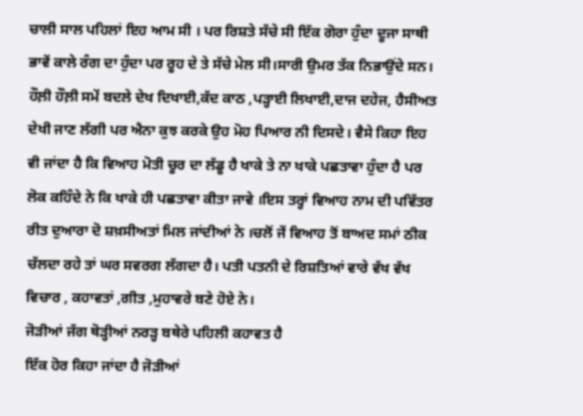ਚਾਲੀ ਸਾਲ ਪਹਿਲਾਂ ਇਹ ਆਮ ਸੀ । ਪਰ ਰਿਸ਼ਤੇ ਸੱਚੇ ਸੀ ਇੱਕ ਗੋਰਾ ਹੁੰਦਾ ਦੂਜਾ ਸਾਥੀ ਭਾਵੇਂ ਕਾਲੇ ਰੰਗ ਦਾ ਹੁੰਦਾ ਪਰ ਰੂਹ ਦੇ ਤੇ ਸੱਚੇ ਮੇਲ ਸੀ।ਸਾਰੀ ਉਮਰ ਤੱਕ ਨਿਭਾਉਂਦੇ ਸਨ। ਹੌਲ਼ੀ ਹੌਲ਼ੀ ਸਮੇਂ ਬਦਲੇ ਦੇਖ ਦਿਖਾਈ,ਕੱਦ ਕਾਠ ,ਪੜ੍ਹਾਈ ਲਿਖਾਈ,ਦਾਜ ਦਹੇਜ, ਹੈਸੀਅਤ ਦੇਖੀ ਜਾਣ ਲੱਗੀ ਪਰ ਐਨਾ ਕੁਝ ਕਰਕੇ ਉਹ ਮੋਹ ਪਿਆਰ ਨੀ ਦਿਸਦੇ। ਵੈਸੇ ਕਿਹਾ ਇਹ ਵੀ ਜਾਂਦਾ ਹੈ ਕਿ ਵਿਆਹ ਮੋਤੀ ਚੂਰ ਦਾ ਲੱਡੂ ਹੈ ਖਾਕੇ ਤੇ ਨਾ ਖਾਕੇ ਪਛਤਾਵਾ ਹੁੰਦਾ ਹੈ ਪਰ ਲੋਕ ਕਹਿੰਦੇ ਨੇ ਕਿ ਖਾਕੇ ਹੀ ਪਛਤਾਵਾ ਕੀਤਾ ਜਾਵੇ ।ਇਸ ਤਰ੍ਹਾਂ ਵਿਆਹ ਨਾਮ ਦੀ ਪਵਿੱਤਰ ਰੀਤ ਦੁਆਰਾ ਦੋ ਸ਼ਖ਼ਸੀਅਤਾਂ ਮਿਲ ਜਾਂਦੀਆਂ ਨੇ ।ਚਲੋਂ ਜੇਂ ਵਿਆਹ ਤੋਂ ਬਾਅਦ ਸਮਾਂ ਠੀਕ ਚੱਲਦਾ ਰਹੇ ਤਾਂ ਘਰ ਸਵਰਗ ਲੱਗਦਾ ਹੈ। ਪਤੀ ਪਤਨੀ ਦੇ ਰਿਸ਼ਤਿਆਂ ਵਾਰੇ ਵੱਖ ਵੱਖ ਵਿਚਾਰ , ਕਹਾਵਤਾਂ ,ਗੀਤ ,ਮੁਹਾਵਰੇ ਬਣੇ ਹੋਏ ਨੇ।
ਜੋੜੀਆਂ ਜੱਗ ਥੋੜ੍ਹੀਆਂ ਨਰੜ੍ਹ ਬਥੇਰੇ ਪਹਿਲੀ ਕਹਾਵਤ ਹੈ
ਇੱਕ ਹੋਰ ਕਿਹਾ ਜਾਂਦਾ ਹੈ ਜੋੜੀਆਂ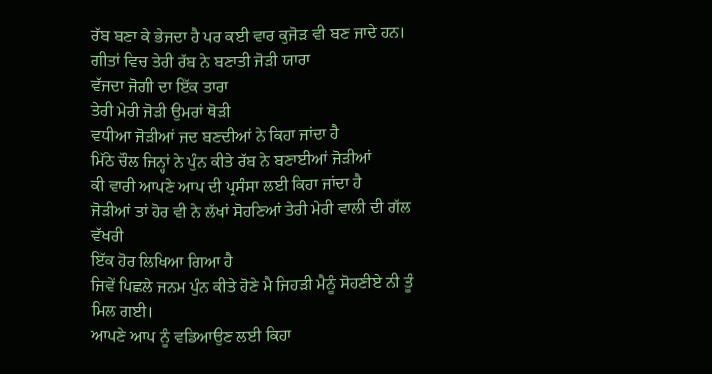ਰੱਬ ਬਣਾ ਕੇ ਭੇਜਦਾ ਹੈ ਪਰ ਕਈ ਵਾਰ ਕੁਜੋੜ ਵੀ ਬਣ ਜਾਦੇ ਹਨ।
ਗੀਤਾਂ ਵਿਚ ਤੇਰੀ ਰੱਬ ਨੇ ਬਣਾਤੀ ਜੋੜੀ ਯਾਰਾ
ਵੱਜਦਾ ਜੋਗੀ ਦਾ ਇੱਕ ਤਾਰਾ
ਤੇਰੀ ਮੇਰੀ ਜੋੜੀ ਉਮਰਾਂ ਥੋੜੀ
ਵਧੀਆ ਜੋੜੀਆਂ ਜਦ ਬਣਦੀਆਂ ਨੇ ਕਿਹਾ ਜਾਂਦਾ ਹੈ
ਮਿੱਠੇ ਚੌਲ ਜਿਨ੍ਹਾਂ ਨੇ ਪੁੰਨ ਕੀਤੇ ਰੱਬ ਨੇ ਬਣਾਈਆਂ ਜੋੜੀਆਂ
ਕੀ ਵਾਰੀ ਆਪਣੇ ਆਪ ਦੀ ਪ੍ਰਸੰਸਾ ਲਈ ਕਿਹਾ ਜਾਂਦਾ ਹੈ
ਜੋੜੀਆਂ ਤਾਂ ਹੋਰ ਵੀ ਨੇ ਲੱਖਾਂ ਸੋਹਣਿਆਂ ਤੇਰੀ ਮੇਰੀ ਵਾਲੀ ਦੀ ਗੱਲ ਵੱਖਰੀ
ਇੱਕ ਹੋਰ ਲਿਖਿਆ ਗਿਆ ਹੈ
ਜਿਵੇਂ ਪਿਛਲੇ ਜਨਮ ਪੁੰਨ ਕੀਤੇ ਹੋਣੇ ਮੈ ਜਿਹੜੀ ਮੈਨੂੰ ਸੋਹਣੀਏ ਨੀ ਤੂੰ ਮਿਲ ਗਈ।
ਆਪਣੇ ਆਪ ਨੂੰ ਵਡਿਆਉਣ ਲਈ ਕਿਹਾ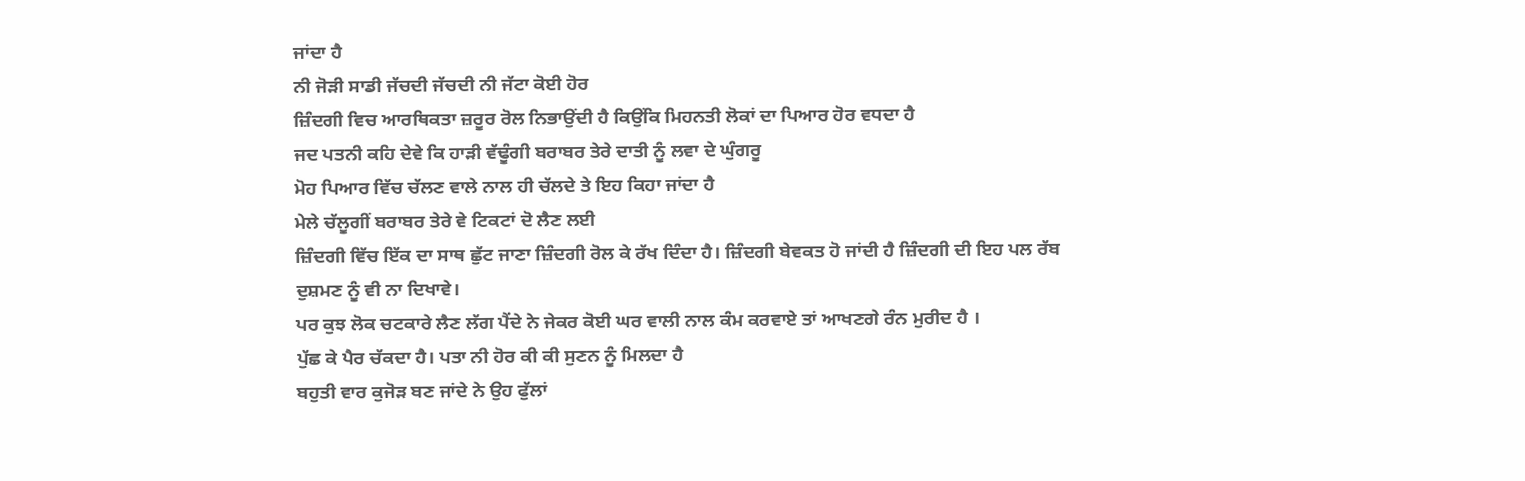ਜਾਂਦਾ ਹੈ
ਨੀ ਜੋੜੀ ਸਾਡੀ ਜੱਚਦੀ ਜੱਚਦੀ ਨੀ ਜੱਟਾ ਕੋਈ ਹੋਰ
ਜ਼ਿੰਦਗੀ ਵਿਚ ਆਰਥਿਕਤਾ ਜ਼ਰੂਰ ਰੋਲ ਨਿਭਾਉਂਦੀ ਹੈ ਕਿਉਂਕਿ ਮਿਹਨਤੀ ਲੋਕਾਂ ਦਾ ਪਿਆਰ ਹੋਰ ਵਧਦਾ ਹੈ
ਜਦ ਪਤਨੀ ਕਹਿ ਦੇਵੇ ਕਿ ਹਾੜੀ ਵੱਢੂੰਗੀ ਬਰਾਬਰ ਤੇਰੇ ਦਾਤੀ ਨੂੰ ਲਵਾ ਦੇ ਘੁੰਗਰੂ
ਮੋਹ ਪਿਆਰ ਵਿੱਚ ਚੱਲਣ ਵਾਲੇ ਨਾਲ ਹੀ ਚੱਲਦੇ ਤੇ ਇਹ ਕਿਹਾ ਜਾਂਦਾ ਹੈ
ਮੇਲੇ ਚੱਲੂਗੀਂ ਬਰਾਬਰ ਤੇਰੇ ਵੇ ਟਿਕਟਾਂ ਦੋ ਲੈਣ ਲਈ
ਜ਼ਿੰਦਗੀ ਵਿੱਚ ਇੱਕ ਦਾ ਸਾਥ ਛੁੱਟ ਜਾਣਾ ਜ਼ਿੰਦਗੀ ਰੋਲ ਕੇ ਰੱਖ ਦਿੰਦਾ ਹੈ। ਜ਼ਿੰਦਗੀ ਬੇਵਕਤ ਹੋ ਜਾਂਦੀ ਹੈ ਜ਼ਿੰਦਗੀ ਦੀ ਇਹ ਪਲ ਰੱਬ ਦੁਸ਼ਮਣ ਨੂੰ ਵੀ ਨਾ ਦਿਖਾਵੇ।
ਪਰ ਕੁਝ ਲੋਕ ਚਟਕਾਰੇ ਲੈਣ ਲੱਗ ਪੈਂਦੇ ਨੇ ਜੇਕਰ ਕੋਈ ਘਰ ਵਾਲੀ ਨਾਲ ਕੰਮ ਕਰਵਾਏ ਤਾਂ ਆਖਣਗੇ ਰੰਨ ਮੁਰੀਦ ਹੈ ।
ਪੁੱਛ ਕੇ ਪੈਰ ਚੱਕਦਾ ਹੈ। ਪਤਾ ਨੀ ਹੋਰ ਕੀ ਕੀ ਸੁਣਨ ਨੂੰ ਮਿਲਦਾ ਹੈ
ਬਹੁਤੀ ਵਾਰ ਕੁਜੋੜ ਬਣ ਜਾਂਦੇ ਨੇ ਉਹ ਫੁੱਲਾਂ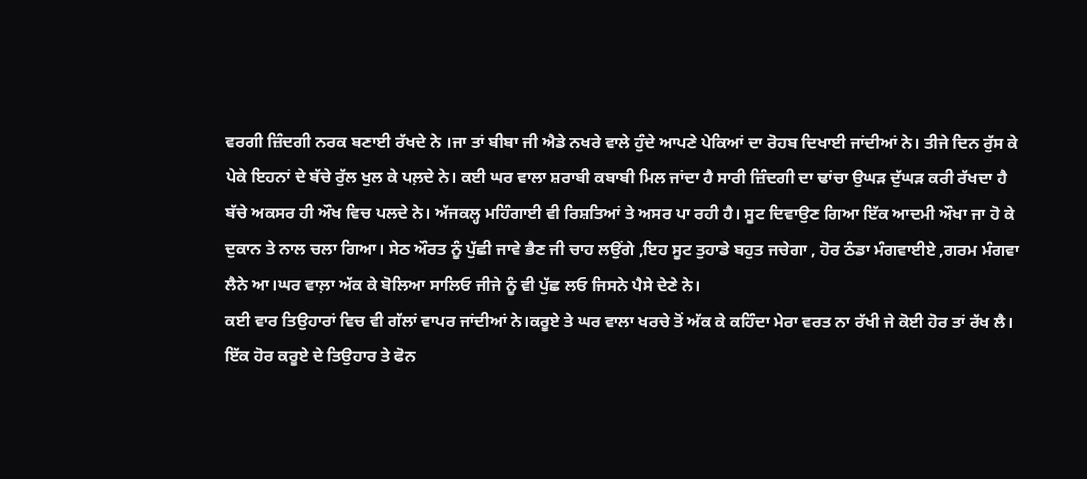ਵਰਗੀ ਜ਼ਿੰਦਗੀ ਨਰਕ ਬਣਾਈ ਰੱਖਦੇ ਨੇ ।ਜਾ ਤਾਂ ਬੀਬਾ ਜੀ ਐਡੇ ਨਖਰੇ ਵਾਲੇ ਹੁੰਦੇ ਆਪਣੇ ਪੇਕਿਆਂ ਦਾ ਰੋਹਬ ਦਿਖਾਈ ਜਾਂਦੀਆਂ ਨੇ। ਤੀਜੇ ਦਿਨ ਰੁੱਸ ਕੇ ਪੇਕੇ ਇਹਨਾਂ ਦੇ ਬੱਚੇ ਰੁੱਲ ਖੁਲ ਕੇ ਪਲ਼ਦੇ ਨੇ। ਕਈ ਘਰ ਵਾਲਾ ਸ਼ਰਾਬੀ ਕਬਾਬੀ ਮਿਲ ਜਾਂਦਾ ਹੈ ਸਾਰੀ ਜ਼ਿੰਦਗੀ ਦਾ ਢਾਂਚਾ ਉਘੜ ਦੁੱਘੜ ਕਰੀ ਰੱਖਦਾ ਹੈ ਬੱਚੇ ਅਕਸਰ ਹੀ ਔਖ ਵਿਚ ਪਲਦੇ ਨੇ। ਅੱਜਕਲ੍ਹ ਮਹਿੰਗਾਈ ਵੀ ਰਿਸ਼ਤਿਆਂ ਤੇ ਅਸਰ ਪਾ ਰਹੀ ਹੈ। ਸੂਟ ਦਿਵਾਉਣ ਗਿਆ ਇੱਕ ਆਦਮੀ ਔਖਾ ਜਾ ਹੋ ਕੇ ਦੁਕਾਨ ਤੇ ਨਾਲ ਚਲਾ ਗਿਆ। ਸੇਠ ਔਰਤ ਨੂੰ ਪੁੱਛੀ ਜਾਵੇ ਭੈਣ ਜੀ ਚਾਹ ਲਉਂਗੇ ,ਇਹ ਸੂਟ ਤੁਹਾਡੇ ਬਹੁਤ ਜਚੇਗਾ , ਹੋਰ ਠੰਡਾ ਮੰਗਵਾਈਏ ,ਗਰਮ ਮੰਗਵਾ ਲੈਨੇ ਆ।ਘਰ ਵਾਲ਼ਾ ਅੱਕ ਕੇ ਬੋਲਿਆ ਸਾਲਿਓ ਜੀਜੇ ਨੂੰ ਵੀ ਪੁੱਛ ਲਓ ਜਿਸਨੇ ਪੈਸੇ ਦੇਣੇ ਨੇ।
ਕਈ ਵਾਰ ਤਿਉਹਾਰਾਂ ਵਿਚ ਵੀ ਗੱਲਾਂ ਵਾਪਰ ਜਾਂਦੀਆਂ ਨੇ।ਕਰੂਏ ਤੇ ਘਰ ਵਾਲਾ ਖਰਚੇ ਤੋਂ ਅੱਕ ਕੇ ਕਹਿੰਦਾ ਮੇਰਾ ਵਰਤ ਨਾ ਰੱਖੀ ਜੇ ਕੋਈ ਹੋਰ ਤਾਂ ਰੱਖ ਲੈ।
ਇੱਕ ਹੋਰ ਕਰੂਏ ਦੇ ਤਿਉਹਾਰ ਤੇ ਫੋਨ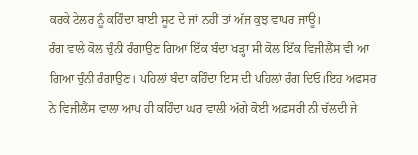ਕਰਕੇ ਟੇਲਰ ਨੂੰ ਕਹਿੰਦਾ ਬਾਈ ਸੂਟ ਦੇ ਜਾਂ ਨਹੀਂ ਤਾਂ ਅੱਜ ਕੁਝ ਵਾਪਰ ਜਾਊ।
ਰੰਗ ਵਾਲੇ ਕੋਲ ਚੁੰਨੀ ਰੰਗਾਉਣ ਗਿਆ ਇੱਕ ਬੰਦਾ ਖੜ੍ਹਾ ਸੀ ਕੋਲ ਇੱਕ ਵਿਜੀਲੈਂਸ ਵੀ ਆ ਗਿਆ ਚੁੰਨੀ ਰੰਗਾਉਣ। ਪਹਿਲਾਂ ਬੰਦਾ ਕਹਿੰਦਾ ਇਸ ਦੀ ਪਹਿਲਾਂ ਰੰਗ ਦਿਓ।ਇਹ ਅਫਸਰ ਨੇ ਵਿਜੀਲੈਂਸ ਵਾਲਾ ਆਪ ਹੀ ਕਹਿੰਦਾ ਘਰ ਵਾਲੀ ਅੱਗੇ ਕੋਈ ਅਫ਼ਸਰੀ ਨੀ ਚੱਲਦੀ ਜੇ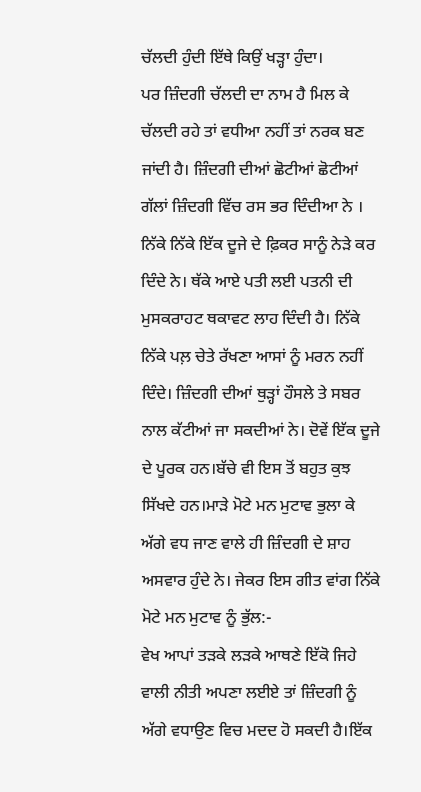ਚੱਲਦੀ ਹੁੰਦੀ ਇੱਥੇ ਕਿਉਂ ਖੜ੍ਹਾ ਹੁੰਦਾ।
ਪਰ ਜ਼ਿੰਦਗੀ ਚੱਲਦੀ ਦਾ ਨਾਮ ਹੈ ਮਿਲ ਕੇ ਚੱਲਦੀ ਰਹੇ ਤਾਂ ਵਧੀਆ ਨਹੀਂ ਤਾਂ ਨਰਕ ਬਣ ਜਾਂਦੀ ਹੈ। ਜ਼ਿੰਦਗੀ ਦੀਆਂ ਛੋਟੀਆਂ ਛੋਟੀਆਂ ਗੱਲਾਂ ਜ਼ਿੰਦਗੀ ਵਿੱਚ ਰਸ ਭਰ ਦਿੰਦੀਆ ਨੇ । ਨਿੱਕੇ ਨਿੱਕੇ ਇੱਕ ਦੂਜੇ ਦੇ ਫ਼ਿਕਰ ਸਾਨੂੰ ਨੇੜੇ ਕਰ ਦਿੰਦੇ ਨੇ। ਥੱਕੇ ਆਏ ਪਤੀ ਲਈ ਪਤਨੀ ਦੀ ਮੁਸਕਰਾਹਟ ਥਕਾਵਟ ਲਾਹ ਦਿੰਦੀ ਹੈ। ਨਿੱਕੇ ਨਿੱਕੇ ਪਲ਼ ਚੇਤੇ ਰੱਖਣਾ ਆਸਾਂ ਨੂੰ ਮਰਨ ਨਹੀਂ ਦਿੰਦੇ। ਜ਼ਿੰਦਗੀ ਦੀਆਂ ਥੁੜ੍ਹਾਂ ਹੌਸਲੇ ਤੇ ਸਬਰ ਨਾਲ ਕੱਟੀਆਂ ਜਾ ਸਕਦੀਆਂ ਨੇ। ਦੋਵੇਂ ਇੱਕ ਦੂਜੇ ਦੇ ਪੂਰਕ ਹਨ।ਬੱਚੇ ਵੀ ਇਸ ਤੋਂ ਬਹੁਤ ਕੁਝ ਸਿੱਖਦੇ ਹਨ।ਮਾੜੇ ਮੋਟੇ ਮਨ ਮੁਟਾਵ ਭੁਲਾ ਕੇ ਅੱਗੇ ਵਧ ਜਾਣ ਵਾਲੇ ਹੀ ਜ਼ਿੰਦਗੀ ਦੇ ਸ਼ਾਹ ਅਸਵਾਰ ਹੁੰਦੇ ਨੇ। ਜੇਕਰ ਇਸ ਗੀਤ ਵਾਂਗ ਨਿੱਕੇ ਮੋਟੇ ਮਨ ਮੁਟਾਵ ਨੂੰ ਭੁੱਲ:-
ਵੇਖ ਆਪਾਂ ਤੜਕੇ ਲੜਕੇ ਆਥਣੇ ਇੱਕੋ ਜਿਹੇ
ਵਾਲੀ ਨੀਤੀ ਅਪਣਾ ਲਈਏ ਤਾਂ ਜ਼ਿੰਦਗੀ ਨੂੰ ਅੱਗੇ ਵਧਾਉਣ ਵਿਚ ਮਦਦ ਹੋ ਸਕਦੀ ਹੈ।ਇੱਕ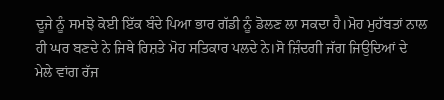ਦੂਜੇ ਨੂੰ ਸਮਝੋ ਕੋਈ ਇੱਕ ਬੰਦੇ ਪਿਆ ਭਾਰ ਗੱਡੀ ਨੂੰ ਡੋਲਣ ਲਾ ਸਕਦਾ ਹੈ।ਮੋਹ ਮੁਹੱਬਤਾਂ ਨਾਲ ਹੀ ਘਰ ਬਣਦੇ ਨੇ ਜਿਥੇ ਰਿਸ਼ਤੇ ਮੋਹ ਸਤਿਕਾਰ ਪਲਦੇ ਨੇ।ਸੋ ਜ਼ਿੰਦਗੀ ਜੱਗ ਜਿਉਦਿਆਂ ਦੇ ਮੇਲੇ ਵਾਂਗ ਰੱਜ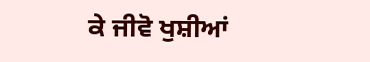ਕੇ ਜੀਵੋ ਖੁਸ਼ੀਆਂ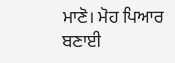ਮਾਣੋ। ਮੋਹ ਪਿਆਰ ਬਣਾਈ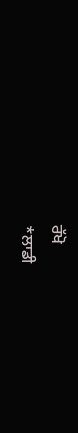ਰੱਖੋ
*ਲਾਡੀ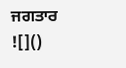ਜਗਤਾਰ
![]()